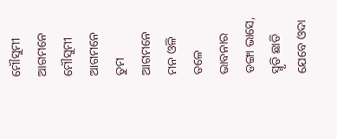ମୌସୁମୀ ଆଗମନେ
ମୌସୁମୀ ଆଗମନେ
ତୁମ ଆଗମନେ ମନ ଓଳି ତଳେ
ଭାବନାର ଡଙ୍ଗା ଭାସେ,
ସ୍ମୃତି ଛାତି ଯେବେ ଓଦା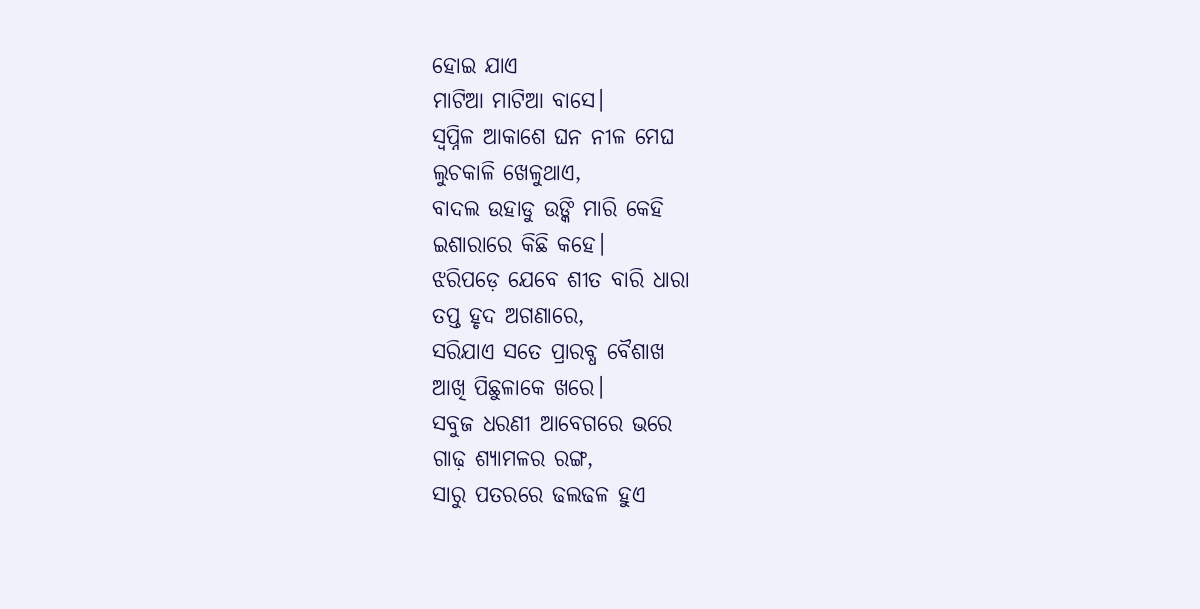ହୋଇ ଯାଏ
ମାଟିଆ ମାଟିଆ ବାସେ।
ସ୍ୱପ୍ନିଳ ଆକାଶେ ଘନ ନୀଳ ମେଘ
ଲୁଚକାଳି ଖେଳୁଥାଏ,
ବାଦଲ ଉହାଡୁ ଉଙ୍କି ମାରି କେହି
ଇଶାରାରେ କିଛି କହେ।
ଝରିପଡ଼େ ଯେବେ ଶୀତ ବାରି ଧାରା
ତପ୍ତ ହୃଦ ଅଗଣାରେ,
ସରିଯାଏ ସତେ ପ୍ରାରବ୍ଧ ବୈଶାଖ
ଆଖି ପିଛୁଳାକେ ଖରେ।
ସବୁଜ ଧରଣୀ ଆବେଗରେ ଭରେ
ଗାଢ଼ ଶ୍ୟାମଳର ରଙ୍ଗ,
ସାରୁ ପତରରେ ଢଲଢଳ ହୁଏ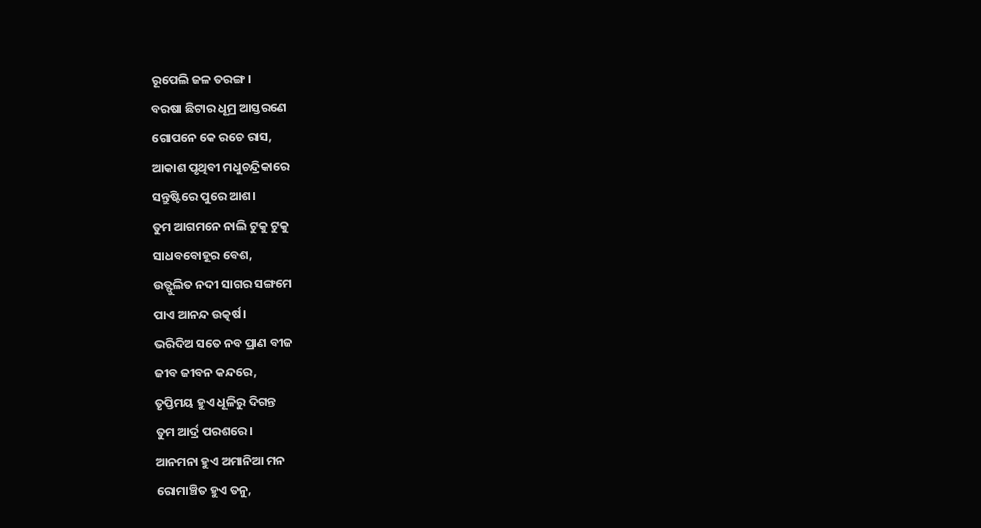ରୂପେଲି ଜଳ ତରଙ୍ଗ।
ବରଷା ଛିଟାର ଧୂମ୍ର ଆସ୍ତରଣେ
ଗୋପନେ କେ ରଚେ ରାସ,
ଆକାଶ ପୃଥିବୀ ମଧୁଚନ୍ଦ୍ରିକାରେ
ସନ୍ତୁଷ୍ଟିରେ ପୁରେ ଆଶ।
ତୁମ ଆଗମନେ ନାଲି ଟୁକୁ ଟୁକୁ
ସାଧବବୋହୂର ବେଶ,
ଉତ୍ଫୁଲିତ ନଦୀ ସାଗର ସଙ୍ଗମେ
ପାଏ ଆନନ୍ଦ ଉତ୍କର୍ଷ।
ଭରିଦିଅ ସତେ ନବ ପ୍ରାଣ ବୀଜ
ଜୀବ ଜୀବନ କନ୍ଦରେ,
ତୃପ୍ତିମୟ ହୁଏ ଧୂଳିରୁ ଦିଗନ୍ତ
ତୁମ ଆର୍ଦ୍ର ପରଶରେ।
ଆନମନା ହୁଏ ଅମାନିଆ ମନ
ରୋମାଞ୍ଚିତ ହୁଏ ତନୁ,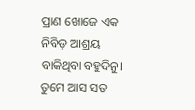ପ୍ରାଣ ଖୋଜେ ଏକ ନିବିଡ଼ ଆଶ୍ରୟ
ବାକିଥିବା ବହୁଦିନୁ।
ତୁମେ ଆସ ସତ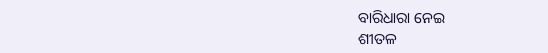ବାରିଧାରା ନେଇ
ଶୀତଳ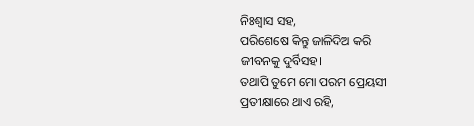ନିଃଶ୍ୱାସ ସହ,
ପରିଶେଷେ କିନ୍ତୁ ଜାଳିଦିଅ କରି
ଜୀବନକୁ ଦୁର୍ବିସହ।
ତଥାପି ତୁମେ ମୋ ପରମ ପ୍ରେୟସୀ
ପ୍ରତୀକ୍ଷାରେ ଥାଏ ରହି,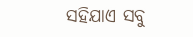ସହିଯାଏ ସବୁ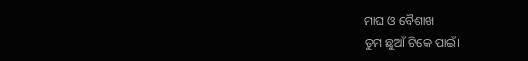ମାଘ ଓ ବୈଶାଖ
ତୁମ ଛୁଆଁ ଟିକେ ପାଇଁ।